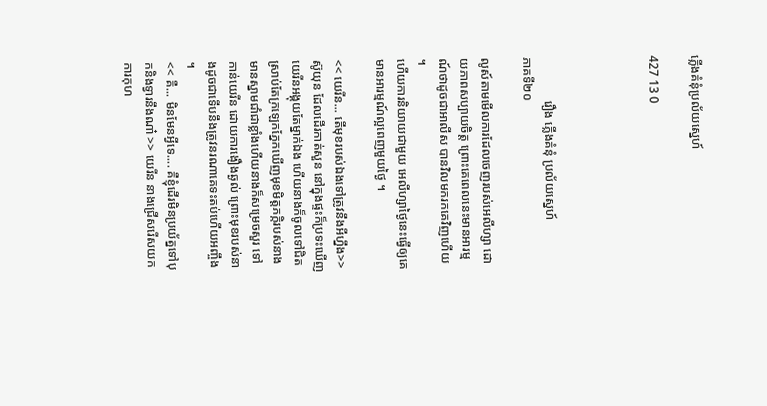ភ្លើងគំនុំប្រល័យស្នេហ៍

427 13 0




              រឿង ភ្លើងគំនុំ ប្រល័យស្នេហ៍
ភាគទី២០

លូស៍តាមមើលការដែលចេញរបស់អេលីហ្សា ដោយភាពសប្បាយចិត្ត ព្រោះគេពេលនេះមានអារម្មណ៍ថាដូចជាអាលីស បានវិលមករកគេវិញហើយ ។
ហើយការនិយាយជាមួយ អេលីហ្សាថ្ងៃនេះធ្វើឲ្យគេមានអារម្មណ៍ល្អពេញមួយថ្ងៃ ។

<< យេរីន... តើមុខរបស់ឯងទៅត្រូវនឹងអីហ្នឹង>> ស៊ូយុន ដែលដើរកាត់សួន នៅក្នុងផ្ទះក៏ប្រទះឃើញយេរីនអង្គុយតែម្នាក់ឯង ហើយនាងក៏ចូលទៅជិត ស្រាប់តែក្រឡេកភ្នែកឃើញមុខមិត្តភក្កិរបស់នាង មានស្នាមជាំជាខ្លាំងហើយនាងក៏សម្រេចសួរ ទៅកាន់យេរីន ដោយការងឿងឆ្ងល់ ព្រោះមុខរបស់នាងដូចជាទើបនឹងត្រូវនរណាគេទះតប់ហើយអញ្ចឹង ។
<< គឺ... មិនមែនអ្វីទេ.... គឺខ្ញុំដើរមិនប្រយ័ត្នទៅបុកនិងទ្វារនឹងណា៎ >> យេរីន នាងជ្រើសរើសយកការកុហ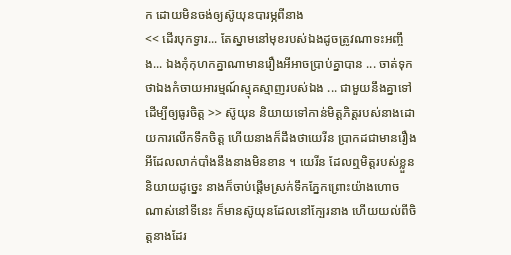ក ដោយមិនចង់ឲ្យស៊ូយុនបារម្ភពីនាង
<< ដើរបុកទ្វារ... តែស្នាមនៅមុខរបស់ឯងដូចត្រូវណាទះអញ្ចឹង... ឯងកុំកុហកគ្នាណាមានរឿងអីអាចប្រាប់គ្នាបាន ... ចាត់ទុកថាឯងកំចាយអារម្មណ៍ស្មុគស្មាញរបស់ឯង ... ជាមួយនឹងគ្នាទៅដើម្បីឲ្យធូរចិត្ត >> ស៊ូយុន និយាយទៅកាន់មិត្តភិត្តរបស់នាងដោយការលើកទឹកចិត្ត ហើយនាងក៏ដឹងថាយេរីន ប្រាកដជាមានរឿងអីដែលលាក់បាំងនឹងនាងមិនខាន ។ យេរីន ដែលឮមិត្តរបស់ខ្លួននិយាយដូច្នេះ នាងក៏ចាប់ផ្ដើមស្រក់ទឹកភ្នែកព្រោះយ៉ាងហោចណាស់នៅទីនេះ ក៏មានស៊ូយុនដែលនៅក្បែរនាង ហើយយល់ពីចិត្តនាងដែរ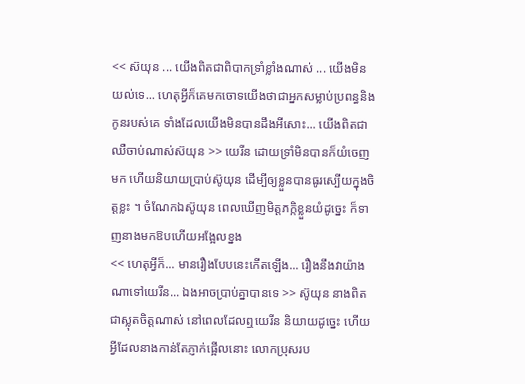<< ស៊យុន ... យើងពិតជាពិបាកទ្រាំខ្លាំងណាស់ ... យើងមិនយល់ទេ... ហេតុអ្វីក៏គេមកចោទយើងថាជាអ្នកសម្លាប់ប្រពន្ធនិងកូនរបស់គេ ទាំងដែលយើងមិនបានដឹងអីសោះ... យើងពិតជាឈឺចាប់ណាស់ស៊យុន >> យេរីន ដោយទ្រាំមិនបានក៏យំចេញមក ហើយនិយាយប្រាប់ស៊ូយុន ដើម្បីឲ្យខ្លួនបានធូរស្បើយក្នុងចិត្តខ្លះ ។ ចំណែកឯស៊ូយុន ពេលឃើញមិត្តភក្កិខ្លួនយំដូច្នេះ ក៏ទាញនាងមកឱបហើយអង្អែលខ្នង
<< ហេតុអ្វីក៏... មានរឿងបែបនេះកើតឡើង... រឿងនឹងវាយ៉ាងណាទៅយេរីន... ឯងអាចប្រាប់គ្នាបានទេ >> ស៊ូយុន នាងពិតជាស្លុតចិត្តណាស់ នៅពេលដែលឮយេរីន និយាយដូច្នេះ ហើយអ្វីដែលនាងកាន់តែភ្ញាក់ផ្អើលនោះ លោកប្រុសរប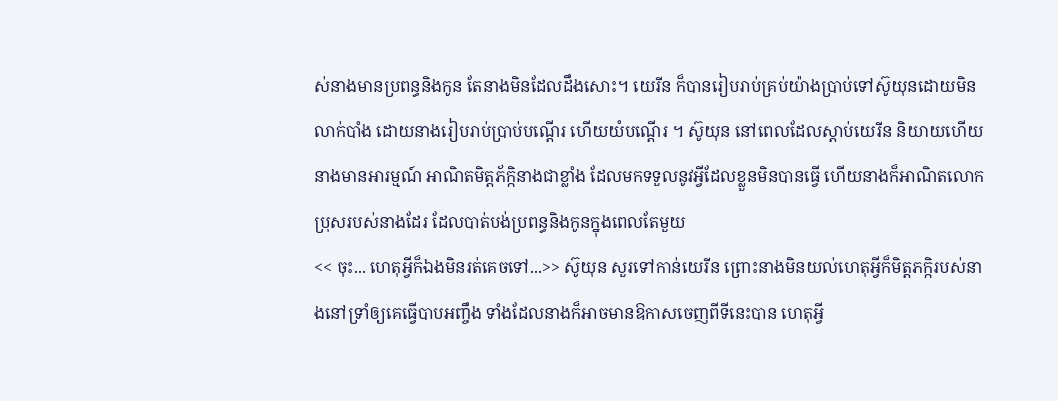ស់នាងមានប្រពន្ធនិងកូន តែនាងមិនដែលដឹងសោះ។ យេរីន ក៏បានរៀបរាប់គ្រប់យ៉ាងប្រាប់ទៅស៊ូយុនដោយមិនលាក់បាំង ដោយនាងរៀបរាប់ប្រាប់បណ្ដើរ ហើយយំបណ្ដើរ ។ ស៊ូយុន នៅពេលដែលស្ដាប់យេរីន និយាយហើយនាងមានអារម្មណ៍ អាណិតមិត្តភ័ក្កិនាងជាខ្លាំង ដែលមកទទួលនូវអ្វីដែលខ្លួនមិនបានធ្វើ ហើយនាងក៏អាណិតលោកប្រុសរបស់នាងដែរ ដែលបាត់បង់ប្រពន្ធនិងកូនក្នុងពេលតែមួយ
<< ចុះ... ហេតុអ្វីក៏ឯងមិនរត់គេចទៅ...>> ស៊ូយុន សួរទៅកាន់យេរីន ព្រោះនាងមិនយល់ហេតុអ្វីក៏មិត្តភក្កិរបស់នាងនៅទ្រាំឲ្យគេធ្វើបាបអញ្ចឹង ទាំងដែលនាងក៏អាចមានឱកាសចេញពីទីនេះបាន ហេតុអ្វី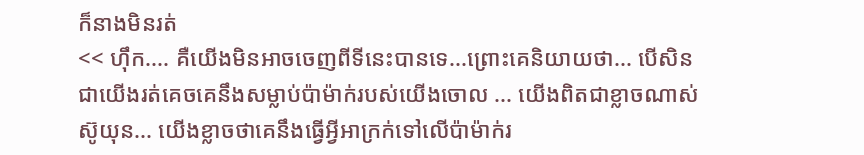ក៏នាងមិនរត់
<< ហ៊ឹក.... គឺយើងមិនអាចចេញពីទីនេះបានទេ...ព្រោះគេនិយាយថា... បើសិនជាយើងរត់គេចគេនឹងសម្លាប់ប៉ាម៉ាក់របស់យើងចោល ... យើងពិតជាខ្លាចណាស់ស៊ូយុន... យើងខ្លាចថាគេនឹងធ្វើអ្វីអាក្រក់ទៅលើប៉ាម៉ាក់រ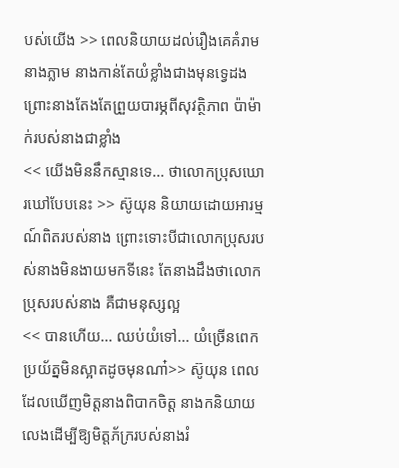បស់យើង >> ពេលនិយាយដល់រឿងគេគំរាមនាងភ្លាម នាងកាន់តែយំខ្លាំងជាងមុនទ្វេដង ព្រោះនាងតែងតែព្រួយបារម្ភពីសុវត្ថិភាព ប៉ាម៉ាក់របស់នាងជាខ្លាំង
<< យើងមិននឹកស្មានទេ... ថាលោកប្រុសឃោរឃៅបែបនេះ >> ស៊ូយុន និយាយដោយអារម្មណ៍ពិតរបស់នាង ព្រោះទោះបីជាលោកប្រុសរបស់នាងមិនងាយមកទីនេះ តែនាងដឹងថាលោកប្រុសរបស់នាង គឺជាមនុស្សល្អ
<< បានហើយ... ឈប់យំទៅ... យំច្រើនពេកប្រយ័ត្នមិនស្អាតដូចមុនណា៎>> ស៊ូយុន ពេលដែលឃើញមិត្តនាងពិបាកចិត្ត នាងកនិយាយលេងដើម្បីឱ្យមិត្តភ័ក្ររបស់នាងរំ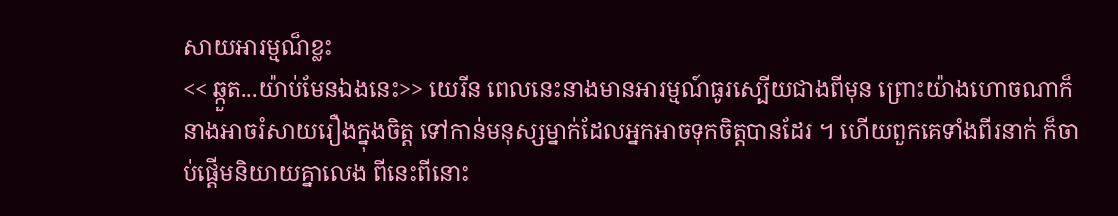សាយអារម្មណ៏ខ្លះ
<< ឆ្កួត...យ៉ាប់មែនឯងនេះ>> យេរីន ពេលនេះនាងមានអារម្មណ៍ធូរស្បើយជាងពីមុន ព្រោះយ៉ាងហោចណាក៏នាងអាចរំសាយរឿងក្នុងចិត្ត ទៅកាន់មនុស្សម្នាក់ដែលអ្នកអាចទុកចិត្តបានដែរ ។ ហើយពួកគេទាំងពីរនាក់ ក៏ចាប់ផ្ដើមនិយាយគ្នាលេង ពីនេះពីនោះ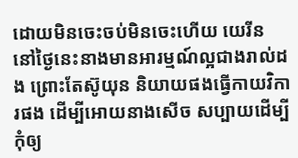ដោយមិនចេះចប់មិនចេះហើយ យេរីន នៅថ្ងៃនេះនាងមានអារម្មណ៍ល្អជាងរាល់ដង ព្រោះតែស៊ូយុន និយាយផងធ្វើកាយវិការផង ដើម្បីអោយនាងសើច សប្បាយដើម្បីកុំឲ្យ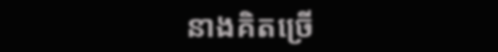នាងគិតច្រើ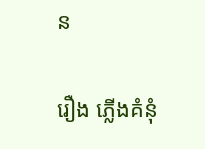ន

រឿង ភ្លើងគំនុំ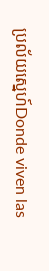ប្រល័យស្នេហ៍Donde viven las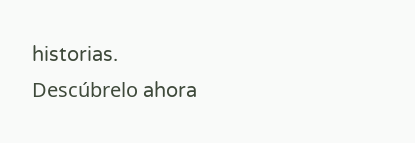historias. Descúbrelo ahora